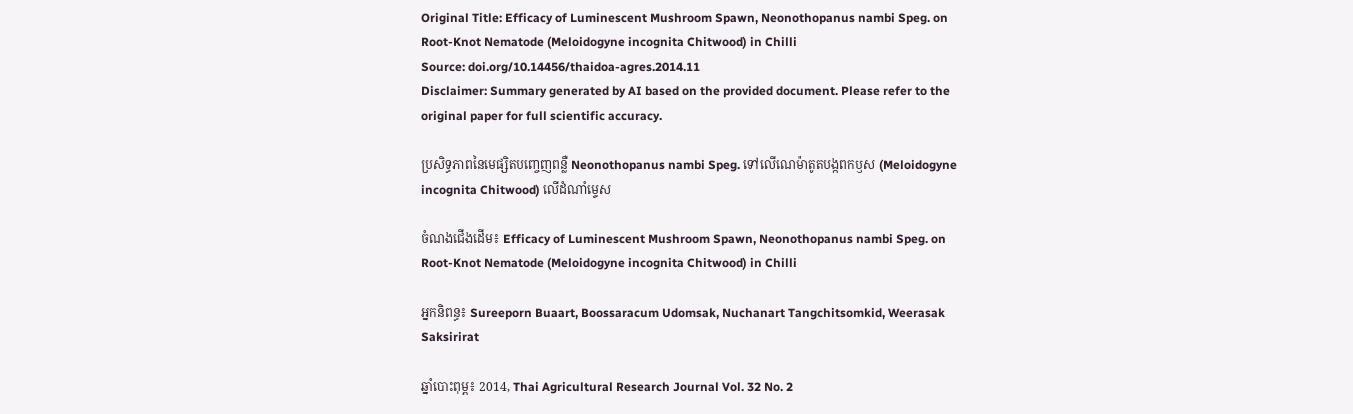Original Title: Efficacy of Luminescent Mushroom Spawn, Neonothopanus nambi Speg. on Root-Knot Nematode (Meloidogyne incognita Chitwood) in Chilli
Source: doi.org/10.14456/thaidoa-agres.2014.11
Disclaimer: Summary generated by AI based on the provided document. Please refer to the original paper for full scientific accuracy.

ប្រសិទ្ធភាពនៃមេផ្សិតបញ្ចេញពន្លឺ Neonothopanus nambi Speg. ទៅលើណេម៉ាតូតបង្កពកឫស (Meloidogyne incognita Chitwood) លើដំណាំម្ទេស

ចំណងជើងដើម៖ Efficacy of Luminescent Mushroom Spawn, Neonothopanus nambi Speg. on Root-Knot Nematode (Meloidogyne incognita Chitwood) in Chilli

អ្នកនិពន្ធ៖ Sureeporn Buaart, Boossaracum Udomsak, Nuchanart Tangchitsomkid, Weerasak Saksirirat

ឆ្នាំបោះពុម្ព៖ 2014, Thai Agricultural Research Journal Vol. 32 No. 2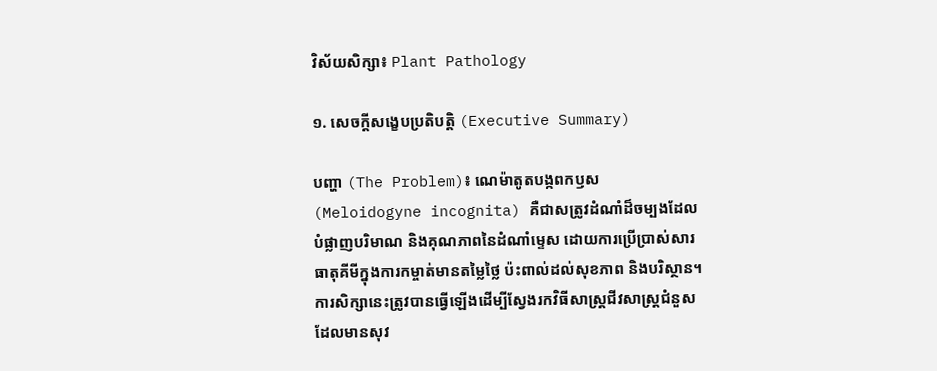វិស័យសិក្សា៖ Plant Pathology

១. សេចក្តីសង្ខេបប្រតិបត្តិ (Executive Summary)

បញ្ហា (The Problem)៖ ណេម៉ាតូតបង្កពកឫស (Meloidogyne incognita) គឺជាសត្រូវដំណាំដ៏ចម្បងដែលបំផ្លាញបរិមាណ និងគុណភាពនៃដំណាំម្ទេស ដោយការប្រើប្រាស់សារធាតុគីមីក្នុងការកម្ចាត់មានតម្លៃថ្លៃ ប៉ះពាល់ដល់សុខភាព និងបរិស្ថាន។ ការសិក្សានេះត្រូវបានធ្វើឡើងដើម្បីស្វែងរកវិធីសាស្ត្រជីវសាស្ត្រជំនួសដែលមានសុវ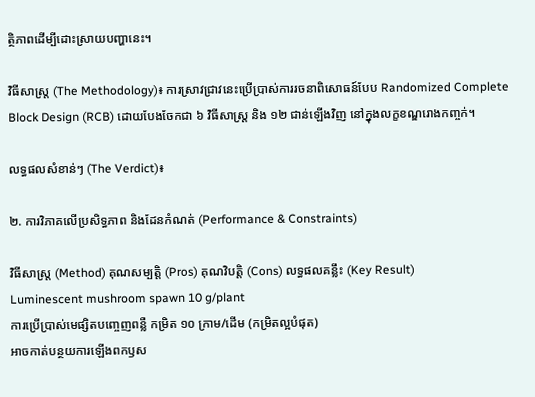ត្ថិភាពដើម្បីដោះស្រាយបញ្ហានេះ។

វិធីសាស្ត្រ (The Methodology)៖ ការស្រាវជ្រាវនេះប្រើប្រាស់ការរចនាពិសោធន៍បែប Randomized Complete Block Design (RCB) ដោយបែងចែកជា ៦ វិធីសាស្ត្រ និង ១២ ជាន់ឡើងវិញ នៅក្នុងលក្ខខណ្ឌរោងកញ្ចក់។

លទ្ធផលសំខាន់ៗ (The Verdict)៖

២. ការវិភាគលើប្រសិទ្ធភាព និងដែនកំណត់ (Performance & Constraints)

វិធីសាស្ត្រ (Method) គុណសម្បត្តិ (Pros) គុណវិបត្តិ (Cons) លទ្ធផលគន្លឹះ (Key Result)
Luminescent mushroom spawn 10 g/plant
ការប្រើប្រាស់មេផ្សិតបញ្ចេញពន្លឺ កម្រិត ១០ ក្រាម/ដើម (កម្រិតល្អបំផុត)
អាចកាត់បន្ថយការឡើងពកឫស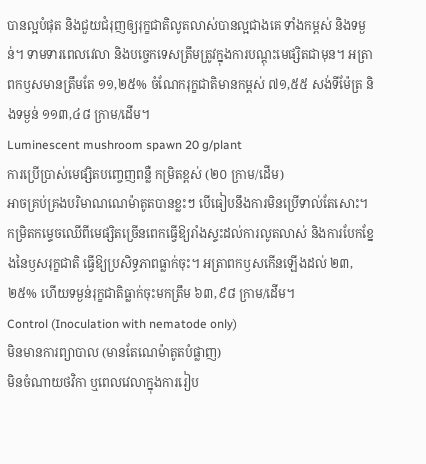បានល្អបំផុត និងជួយជំរុញឲ្យរុក្ខជាតិលូតលាស់បានល្អជាងគេ ទាំងកម្ពស់ និងទម្ងន់។ ទាមទារពេលវេលា និងបច្ចេកទេសត្រឹមត្រូវក្នុងការបណ្តុះមេផ្សិតជាមុន។ អត្រាពកឫសមានត្រឹមតែ ១១,២៥% ចំណែករុក្ខជាតិមានកម្ពស់ ៧១,៥៥ សង់ទីម៉ែត្រ និងទម្ងន់ ១១៣,៤៨ ក្រាម/ដើម។
Luminescent mushroom spawn 20 g/plant
ការប្រើប្រាស់មេផ្សិតបញ្ចេញពន្លឺ កម្រិតខ្ពស់ (២០ ក្រាម/ដើម)
អាចគ្រប់គ្រងបរិមាណណេម៉ាតូតបានខ្លះៗ បើធៀបនឹងការមិនប្រើទាល់តែសោះ។ កម្រិតកម្ទេចឈើពីមេផ្សិតច្រើនពេកធ្វើឱ្យរាំងស្ទះដល់ការលូតលាស់ និងការបែកខ្នែងនៃឫសរុក្ខជាតិ ធ្វើឱ្យប្រសិទ្ធភាពធ្លាក់ចុះ។ អត្រាពកឫសកើនឡើងដល់ ២៣,២៥% ហើយទម្ងន់រុក្ខជាតិធ្លាក់ចុះមកត្រឹម ៦៣,៩៨ ក្រាម/ដើម។
Control (Inoculation with nematode only)
មិនមានការព្យាបាល (មានតែណេម៉ាតូតបំផ្លាញ)
មិនចំណាយថវិកា ឬពេលវេលាក្នុងការរៀប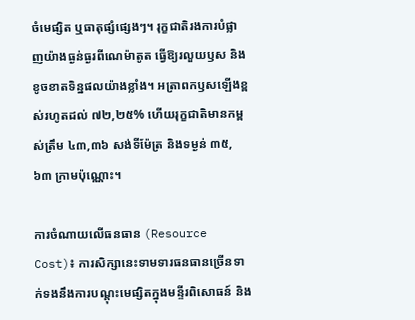ចំមេផ្សិត ឬធាតុផ្សំផ្សេងៗ។ រុក្ខជាតិរងការបំផ្លាញយ៉ាងធ្ងន់ធ្ងរពីណេម៉ាតូត ធ្វើឱ្យរលួយឫស និងខូចខាតទិន្នផលយ៉ាងខ្លាំង។ អត្រាពកឫសឡើងខ្ពស់រហូតដល់ ៧២,២៥% ហើយរុក្ខជាតិមានកម្ពស់ត្រឹម ៤៣,៣៦ សង់ទីម៉ែត្រ និងទម្ងន់ ៣៥,៦៣ ក្រាមប៉ុណ្ណោះ។

ការចំណាយលើធនធាន (Resource Cost)៖ ការសិក្សានេះទាមទារធនធានច្រើនទាក់ទងនឹងការបណ្តុះមេផ្សិតក្នុងមន្ទីរពិសោធន៍ និង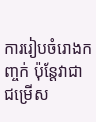ការរៀបចំរោងកញ្ចក់ ប៉ុន្តែវាជាជម្រើស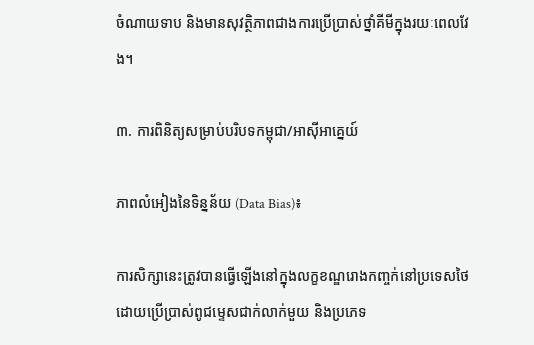ចំណាយទាប និងមានសុវត្ថិភាពជាងការប្រើប្រាស់ថ្នាំគីមីក្នុងរយៈពេលវែង។

៣. ការពិនិត្យសម្រាប់បរិបទកម្ពុជា/អាស៊ីអាគ្នេយ៍

ភាពលំអៀងនៃទិន្នន័យ (Data Bias)៖

ការសិក្សានេះត្រូវបានធ្វើឡើងនៅក្នុងលក្ខខណ្ឌរោងកញ្ចក់នៅប្រទេសថៃ ដោយប្រើប្រាស់ពូជម្ទេសជាក់លាក់មួយ និងប្រភេទ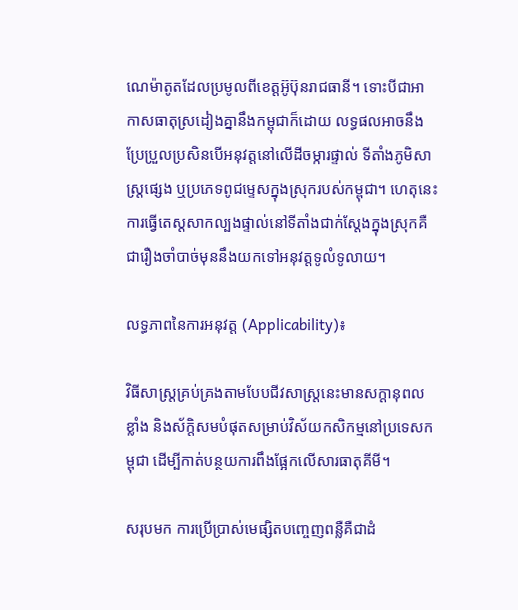ណេម៉ាតូតដែលប្រមូលពីខេត្តអ៊ូប៊ុនរាជធានី។ ទោះបីជាអាកាសធាតុស្រដៀងគ្នានឹងកម្ពុជាក៏ដោយ លទ្ធផលអាចនឹងប្រែប្រួលប្រសិនបើអនុវត្តនៅលើដីចម្ការផ្ទាល់ ទីតាំងភូមិសាស្ត្រផ្សេង ឬប្រភេទពូជម្ទេសក្នុងស្រុករបស់កម្ពុជា។ ហេតុនេះ ការធ្វើតេស្តសាកល្បងផ្ទាល់នៅទីតាំងជាក់ស្តែងក្នុងស្រុកគឺជារឿងចាំបាច់មុននឹងយកទៅអនុវត្តទូលំទូលាយ។

លទ្ធភាពនៃការអនុវត្ត (Applicability)៖

វិធីសាស្ត្រគ្រប់គ្រងតាមបែបជីវសាស្ត្រនេះមានសក្តានុពលខ្លាំង និងស័ក្តិសមបំផុតសម្រាប់វិស័យកសិកម្មនៅប្រទេសកម្ពុជា ដើម្បីកាត់បន្ថយការពឹងផ្អែកលើសារធាតុគីមី។

សរុបមក ការប្រើប្រាស់មេផ្សិតបញ្ចេញពន្លឺគឺជាដំ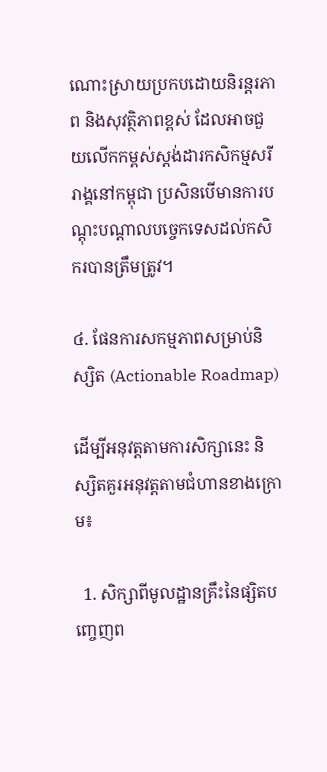ណោះស្រាយប្រកបដោយនិរន្តរភាព និងសុវត្ថិភាពខ្ពស់ ដែលអាចជួយលើកកម្ពស់ស្តង់ដារកសិកម្មសរីរាង្គនៅកម្ពុជា ប្រសិនបើមានការបណ្តុះបណ្តាលបច្ចេកទេសដល់កសិករបានត្រឹមត្រូវ។

៤. ផែនការសកម្មភាពសម្រាប់និស្សិត (Actionable Roadmap)

ដើម្បីអនុវត្តតាមការសិក្សានេះ និស្សិតគួរអនុវត្តតាមជំហានខាងក្រោម៖

  1. សិក្សាពីមូលដ្ឋានគ្រឹះនៃផ្សិតបញ្ចេញព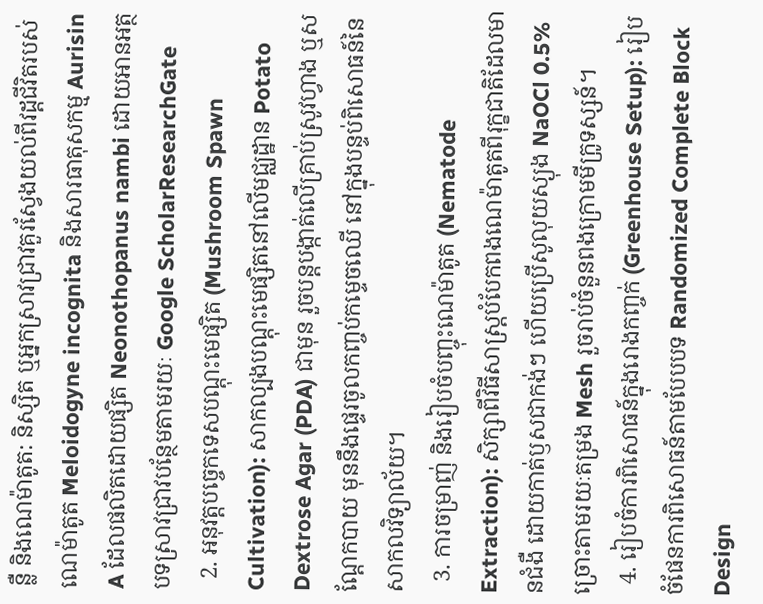ន្លឺ និងណេម៉ាតូត: និស្សិត ឬអ្នកស្រាវជ្រាវគួរស្វែងយល់ពីវដ្តជីវិតរបស់ណេម៉ាតូត Meloidogyne incognita និងសារធាតុសកម្ម Aurisin A ដែលផលិតដោយផ្សិត Neonothopanus nambi ដោយអានអត្ថបទស្រាវជ្រាវបន្ថែមតាមរយៈ Google ScholarResearchGate
  2. អនុវត្តបច្ចេកទេសបណ្តុះមេផ្សិត (Mushroom Spawn Cultivation): សាកល្បងបណ្តុះមេផ្សិតនៅលើមជ្ឈដ្ឋាន Potato Dextrose Agar (PDA) ជាមុន រួចបន្តបង្កាត់លើគ្រាប់ស្រូវហ្វាង ឬសណ្តែកបាយ មុននឹងផ្ទេរចូលកញ្ចប់កម្ទេចឈើ នៅក្នុងបន្ទប់ពិសោធន៍នៃសាកលវិទ្យាល័យ។
  3. ការចម្រាញ់ និងរៀបចំបញ្ចុះណេម៉ាតូត (Nematode Extraction): សិក្សាពីវិធីសាស្ត្របំបែកពងណេម៉ាតូតពីរុក្ខជាតិដែលមានជំងឺ ដោយកាត់ឫសជាកង់ៗ ហើយប្រើសូលុយស្យុង NaOCl 0.5% ច្រោះតាមរយៈតម្រង Mesh រួចរាប់ចំនួនពងក្រោមមីក្រូទស្សន៍។
  4. រៀបចំការពិសោធន៍ក្នុងរោងកញ្ចក់ (Greenhouse Setup): រៀបចំផែនការពិសោធន៍តាមបែបបទ Randomized Complete Block Design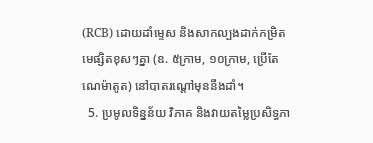(RCB) ដោយដាំម្ទេស និងសាកល្បងដាក់កម្រិតមេផ្សិតខុសៗគ្នា (ឧ. ៥ក្រាម, ១០ក្រាម, ប្រើតែណេម៉ាតូត) នៅបាតរណ្តៅមុននឹងដាំ។
  5. ប្រមូលទិន្នន័យ វិភាគ និងវាយតម្លៃប្រសិទ្ធភា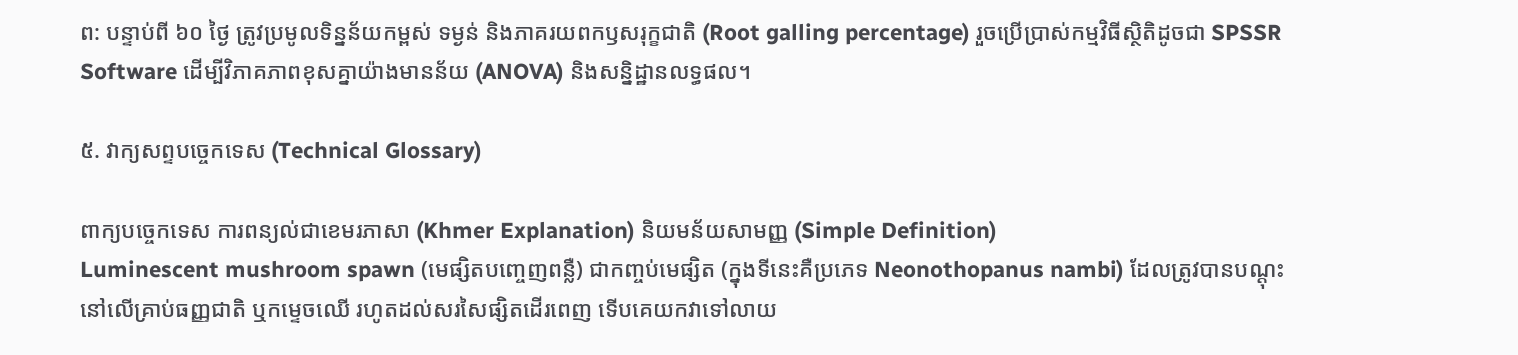ព: បន្ទាប់ពី ៦០ ថ្ងៃ ត្រូវប្រមូលទិន្នន័យកម្ពស់ ទម្ងន់ និងភាគរយពកឫសរុក្ខជាតិ (Root galling percentage) រួចប្រើប្រាស់កម្មវិធីស្ថិតិដូចជា SPSSR Software ដើម្បីវិភាគភាពខុសគ្នាយ៉ាងមានន័យ (ANOVA) និងសន្និដ្ឋានលទ្ធផល។

៥. វាក្យសព្ទបច្ចេកទេស (Technical Glossary)

ពាក្យបច្ចេកទេស ការពន្យល់ជាខេមរភាសា (Khmer Explanation) និយមន័យសាមញ្ញ (Simple Definition)
Luminescent mushroom spawn (មេផ្សិតបញ្ចេញពន្លឺ) ជាកញ្ចប់មេផ្សិត (ក្នុងទីនេះគឺប្រភេទ Neonothopanus nambi) ដែលត្រូវបានបណ្តុះនៅលើគ្រាប់ធញ្ញជាតិ ឬកម្ទេចឈើ រហូតដល់សរសៃផ្សិតដើរពេញ ទើបគេយកវាទៅលាយ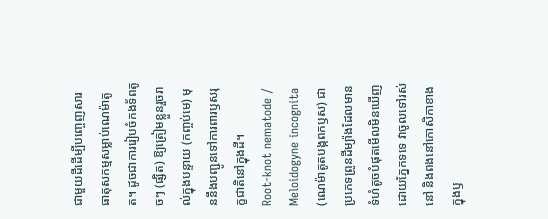ជាមួយដីដើម្បីបញ្ចេញសារធាតុសកម្មសម្លាប់ណេម៉ាតូត។ ដូចជាការរៀបចំកងទ័ពតូចៗ (ផ្សិត) ឱ្យត្រៀមខ្លួនរួចរាល់ក្នុងបន្ទាយ (កញ្ចប់មេ) មុននឹងបញ្ជូនទៅការពារឫសរុក្ខជាតិនៅក្នុងដី។
Root-knot nematode / Meloidogyne incognita (ណេម៉ាតូតបង្កពកឫស) ជាប្រភេទព្រូនដីម្យ៉ាងដែលមានទំហំតូចបំផុតមើលមិនឃើញដោយភ្នែកទទេ វាចូលទៅរស់នៅ និងពងនៅកោសិកាខាងក្នុងឫ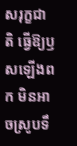សរុក្ខជាតិ ធ្វើឱ្យឫសឡើងពក មិនអាចស្រូបទឹ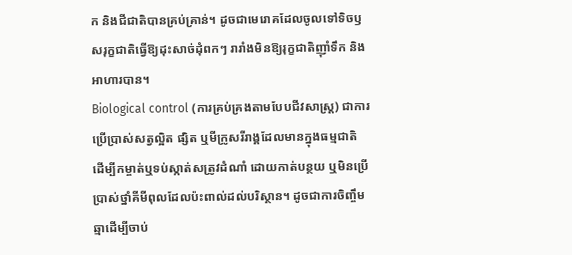ក និងជីជាតិបានគ្រប់គ្រាន់។ ដូចជាមេរោគដែលចូលទៅទិចឫសរុក្ខជាតិធ្វើឱ្យដុះសាច់ដុំពកៗ រារាំងមិនឱ្យរុក្ខជាតិញ៉ាំទឹក និងអាហារបាន។
Biological control (ការគ្រប់គ្រងតាមបែបជីវសាស្ត្រ) ជាការប្រើប្រាស់សត្វល្អិត ផ្សិត ឬមីក្រូសរីរាង្គដែលមានក្នុងធម្មជាតិ ដើម្បីកម្ចាត់ឬទប់ស្កាត់សត្រូវដំណាំ ដោយកាត់បន្ថយ ឬមិនប្រើប្រាស់ថ្នាំគីមីពុលដែលប៉ះពាល់ដល់បរិស្ថាន។ ដូចជាការចិញ្ចឹមឆ្មាដើម្បីចាប់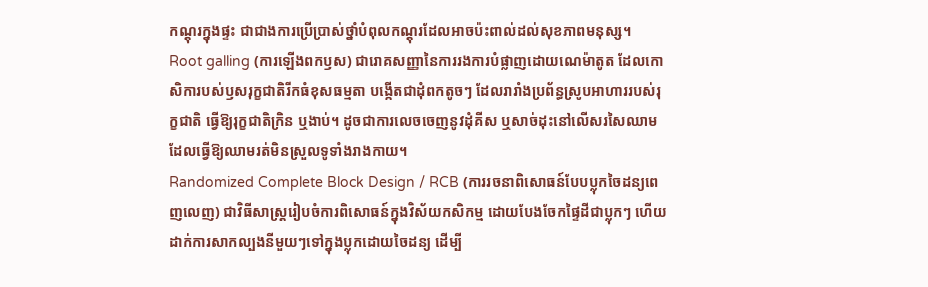កណ្តុរក្នុងផ្ទះ ជាជាងការប្រើប្រាស់ថ្នាំបំពុលកណ្តុរដែលអាចប៉ះពាល់ដល់សុខភាពមនុស្ស។
Root galling (ការឡើងពកឫស) ជារោគសញ្ញានៃការរងការបំផ្លាញដោយណេម៉ាតូត ដែលកោសិការបស់ឫសរុក្ខជាតិរីកធំខុសធម្មតា បង្កើតជាដុំពកតូចៗ ដែលរារាំងប្រព័ន្ធស្រូបអាហាររបស់រុក្ខជាតិ ធ្វើឱ្យរុក្ខជាតិក្រិន ឬងាប់។ ដូចជាការលេចចេញនូវដុំគីស ឬសាច់ដុះនៅលើសរសៃឈាម ដែលធ្វើឱ្យឈាមរត់មិនស្រួលទូទាំងរាងកាយ។
Randomized Complete Block Design / RCB (ការរចនាពិសោធន៍បែបប្លុកចៃដន្យពេញលេញ) ជាវិធីសាស្ត្ររៀបចំការពិសោធន៍ក្នុងវិស័យកសិកម្ម ដោយបែងចែកផ្ទៃដីជាប្លុកៗ ហើយដាក់ការសាកល្បងនីមួយៗទៅក្នុងប្លុកដោយចៃដន្យ ដើម្បី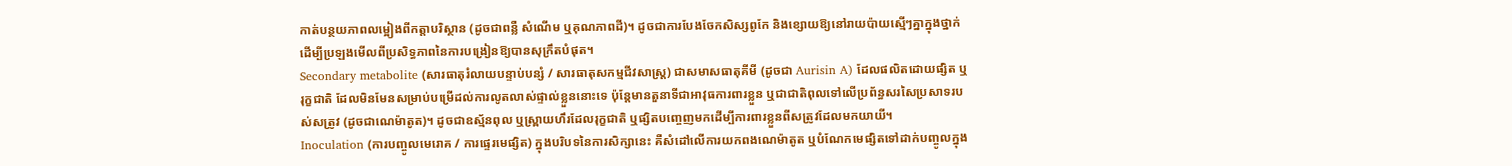កាត់បន្ថយភាពលម្អៀងពីកត្តាបរិស្ថាន (ដូចជាពន្លឺ សំណើម ឬគុណភាពដី)។ ដូចជាការបែងចែកសិស្សពូកែ និងខ្សោយឱ្យនៅរាយប៉ាយស្មើៗគ្នាក្នុងថ្នាក់ ដើម្បីប្រឡងមើលពីប្រសិទ្ធភាពនៃការបង្រៀនឱ្យបានសុក្រឹតបំផុត។
Secondary metabolite (សារធាតុរំលាយបន្ទាប់បន្សំ / សារធាតុសកម្មជីវសាស្ត្រ) ជាសមាសធាតុគីមី (ដូចជា Aurisin A) ដែលផលិតដោយផ្សិត ឬរុក្ខជាតិ ដែលមិនមែនសម្រាប់បម្រើដល់ការលូតលាស់ផ្ទាល់ខ្លួននោះទេ ប៉ុន្តែមានតួនាទីជាអាវុធការពារខ្លួន ឬជាជាតិពុលទៅលើប្រព័ន្ធសរសៃប្រសាទរបស់សត្រូវ (ដូចជាណេម៉ាតូត)។ ដូចជាឧស្ម័នពុល ឬស្ព្រាយហឹរដែលរុក្ខជាតិ ឬផ្សិតបញ្ចេញមកដើម្បីការពារខ្លួនពីសត្រូវដែលមកយាយី។
Inoculation (ការបញ្ចូលមេរោគ / ការផ្ទេរមេផ្សិត) ក្នុងបរិបទនៃការសិក្សានេះ គឺសំដៅលើការយកពងណេម៉ាតូត ឬបំណែកមេផ្សិតទៅដាក់បញ្ចូលក្នុង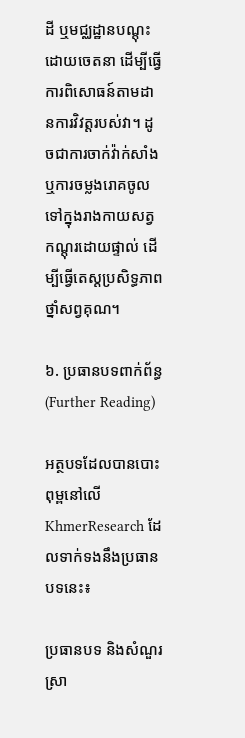ដី ឬមជ្ឈដ្ឋានបណ្តុះដោយចេតនា ដើម្បីធ្វើការពិសោធន៍តាមដានការវិវត្តរបស់វា។ ដូចជាការចាក់វ៉ាក់សាំង ឬការចម្លងរោគចូលទៅក្នុងរាងកាយសត្វកណ្តុរដោយផ្ទាល់ ដើម្បីធ្វើតេស្តប្រសិទ្ធភាពថ្នាំសព្វគុណ។

៦. ប្រធានបទពាក់ព័ន្ធ (Further Reading)

អត្ថបទដែលបានបោះពុម្ពនៅលើ KhmerResearch ដែលទាក់ទងនឹងប្រធានបទនេះ៖

ប្រធានបទ និងសំណួរស្រា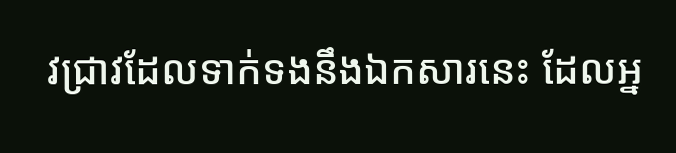វជ្រាវដែលទាក់ទងនឹងឯកសារនេះ ដែលអ្ន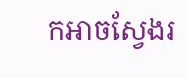កអាចស្វែងរ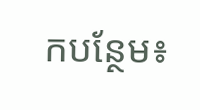កបន្ថែម៖